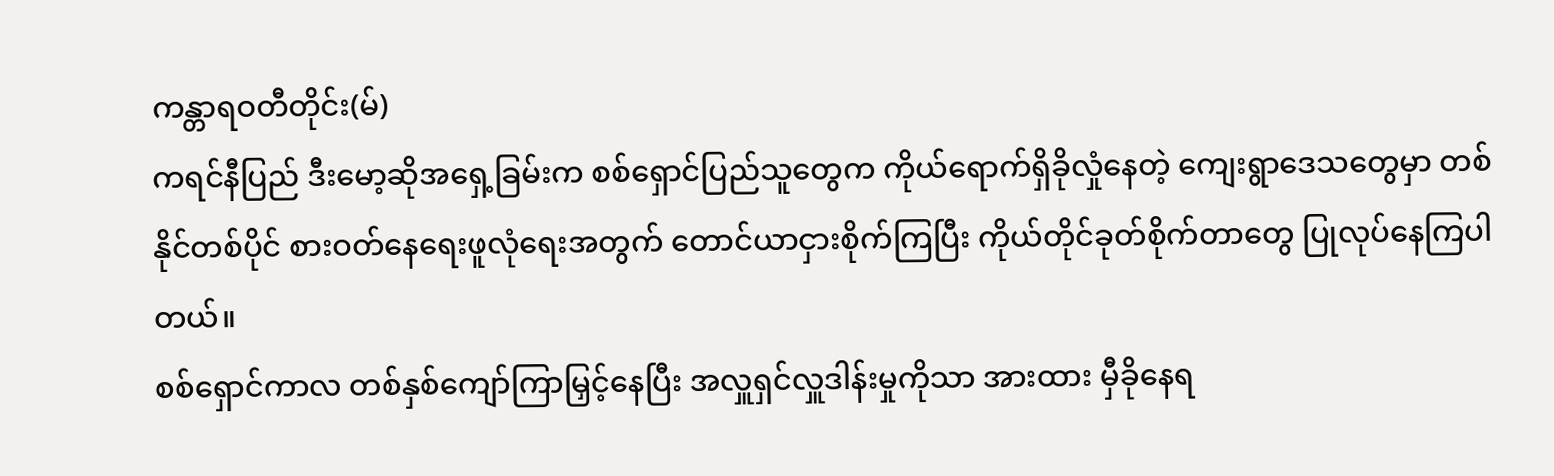ကန္တာရဝတီတိုင်း(မ်)
ကရင်နီပြည် ဒီးမော့ဆိုအရှေ့ခြမ်းက စစ်ရှောင်ပြည်သူတွေက ကိုယ်ရောက်ရှိခိုလှုံနေတဲ့ ကျေးရွာဒေသတွေမှာ တစ်နိုင်တစ်ပိုင် စားဝတ်နေရေးဖူလုံရေးအတွက် တောင်ယာငှားစိုက်ကြပြီး ကိုယ်တိုင်ခုတ်စိုက်တာတွေ ပြုလုပ်နေကြပါတယ်။
စစ်ရှောင်ကာလ တစ်နှစ်ကျော်ကြာမြှင့်နေပြီး အလှူရှင်လှူဒါန်းမှုကိုသာ အားထား မှီခိုနေရ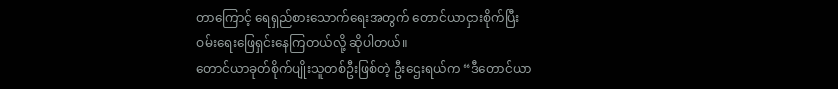တာကြောင့် ရေရှည်စားသောက်ရေးအတွက် တောင်ယာငှားစိုက်ပြီး ဝမ်းရေးဖြေရှင်းနေကြတယ်လို့ ဆိုပါတယ်။
တောင်ယာခုတ်စိုက်ပျိုးသူတစ်ဦးဖြစ်တဲ့ ဦးဌေးရယ်က “ဒီတောင်ယာ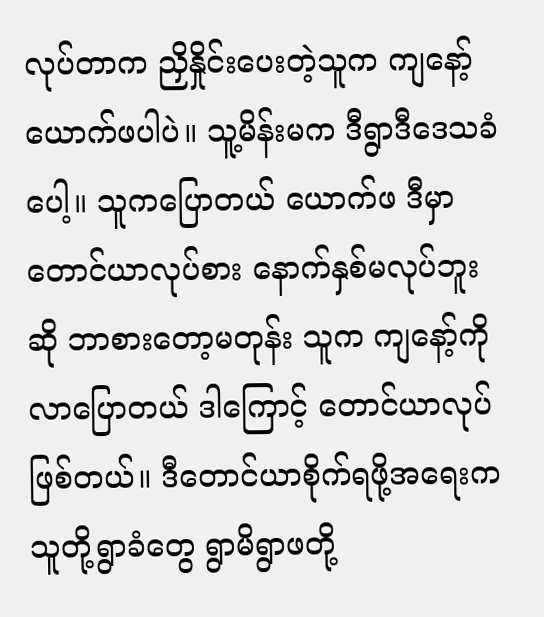လုပ်တာက ညှိနှိုင်းပေးတဲ့သူက ကျနော့်ယောက်ဖပါပဲ။ သူ့မိန်းမက ဒီရွာဒီဒေသခံပေါ့။ သူကပြောတယ် ယောက်ဖ ဒီမှာ တောင်ယာလုပ်စား နောက်နှစ်မလုပ်ဘူးဆို ဘာစားတော့မတုန်း သူက ကျနော့်ကိုလာပြောတယ် ဒါကြောင့် တောင်ယာလုပ်ဖြစ်တယ်။ ဒီတောင်ယာစိုက်ရဖို့အရေးက သူတို့ရွာခံတွေ ရွာမိရွာဖတို့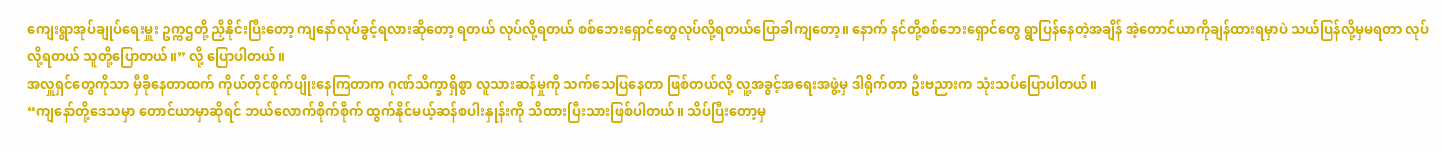ကျေးရွာအုပ်ချုပ်ရေးမှူး ဥက္ကဌတို့ ညှိနိုင်းပြီးတော့ ကျနော်လုပ်ခွင့်ရလားဆိုတော့ ရတယ် လုပ်လို့ရတယ် စစ်ဘေးရှောင်တွေလုပ်လို့ရတယ်ပြောခါကျတော့။ နောက် နင်တို့စစ်ဘေးရှောင်တွေ ရွာပြန်နေတဲ့အချိန် အဲ့တောင်ယာကိုချန်ထားရမှာပဲ သယ်ပြန်လို့မှမရတာ လုပ်လို့ရတယ် သူတို့ပြောတယ်။” လို့ ပြောပါတယ်။
အလှူရှင်တွေကိုသာ မှီခိုနေတာထက် ကိုယ်တိုင်စိုက်ပျိုးနေကြတာက ဂုဏ်သိက္ခာရှိစွာ လူသားဆန်မှုကို သက်သေပြနေတာ ဖြစ်တယ်လို့ လူ့အခွင့်အရေးအဖွဲ့မှ ဒါရိုက်တာ ဦးဗညားက သုံးသပ်ပြောပါတယ်။
“ကျနော်တို့ဒေသမှာ တောင်ယာမှာဆိုရင် ဘယ်လောက်စိုက်စိုက် ထွက်နိုင်မယ့်ဆန်စပါးနှုန်းကို သိထားပြီးသားဖြစ်ပါတယ်။ သိပ်ပြီးတော့မှ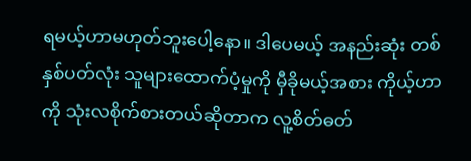ရမယ့်ဟာမဟုတ်ဘူးပေါ့နော။ ဒါပေမယ့် အနည်းဆုံး တစ်နှစ်ပတ်လုံး သူများထောက်ပံ့မှုကို မှီခိုမယ့်အစား ကိုယ့်ဟာကို သုံးလစိုက်စားတယ်ဆိုတာက လူ့စိတ်ဓတ်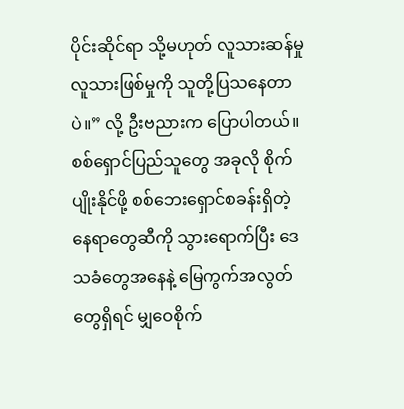ပိုင်းဆိုင်ရာ သို့မဟုတ် လူသားဆန်မှု လူသားဖြစ်မှုကို သူတို့ပြသနေတာပဲ။” လို့ ဦးဗညားက ပြောပါတယ်။
စစ်ရှောင်ပြည်သူတွေ အခုလို စိုက်ပျိုးနိုင်ဖို့ စစ်ဘေးရှောင်စခန်းရှိတဲ့ နေရာတွေဆီကို သွားရောက်ပြီး ဒေသခံတွေအနေနဲ့ မြေကွက်အလွတ်တွေရှိရင် မျှဝေစိုက်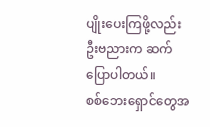ပျိုးပေးကြဖို့လည်း ဦးဗညားက ဆက်ပြောပါတယ်။
စစ်ဘေးရှောင်တွေအ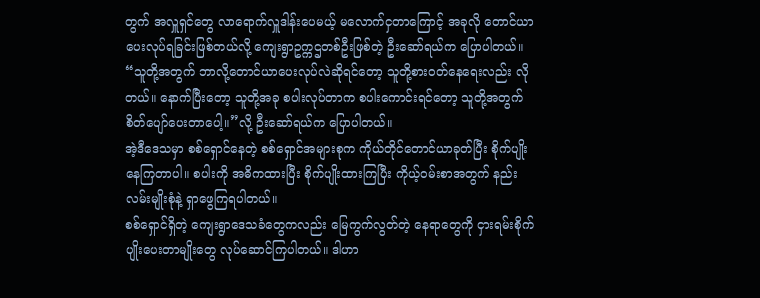တွက် အလှူရှင်တွေ လာရောက်လှူဒါန်းပေမယ့် မလောက်ငှတာကြောင့် အခုလို တောင်ယာပေးလုပ်ရခြင်းဖြစ်တယ်လို့ ကျေးရွာဥက္ကဌတစ်ဦးဖြစ်တဲ့ ဦးဆော်ရယ်က ပြောပါတယ်။
“သူတို့အတွက် ဘာလို့တောင်ယာပေးလုပ်လဲဆိုရင်တော့ သူတို့စားဝတ်နေရေးလည်း လိုတယ်။ နောက်ပြီးတော့ သူတို့အခု စပါးလုပ်တာက စပါးကောင်းရင်တော့ သူတို့အတွက် စိတ်ပျော်ပေးတာပေါ့။”လို့ ဦးဆော်ရယ်က ပြောပါတယ်။
အဲ့ဒီဒေသမှာ စစ်ရှောင်နေတဲ့ စစ်ရှောင်အများစုက ကိုယ်တိုင်တောင်ယာခုတ်ပြီး စိုက်ပျိုးနေကြတာပါ။ စပါးကို အဓိကထားပြီး စိုက်ပျိုးထားကြပြီး ကိုယ့်ဝမ်းစာအတွက် နည်းလမ်းမျိုးစုံနဲ့ ရှာဖွေကြရပါတယ်။
စစ်ရှောင်ရှိတဲ့ ကျေးရွာဒေသခံတွေကလည်း မြေကွက်လွတ်တဲ့ နေရာတွေကို ငှားရမ်းစိုက်ပျိုးပေးတာမျိုးတွေ လုပ်ဆောင်ကြပါတယ်။ ဒါဟာ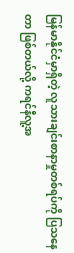မြန်မာနိုင်ငံမှာရှိတဲ့ လူသားချင်းစာနာမှုတစ်ရပ်ကို ပြသနေတာ ဖြစ်တယ်လို့ ကရင်နီလူ့အ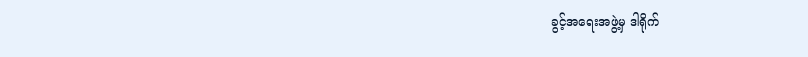ခွင့်အရေးအဖွဲ့မှ ဒါရိုက်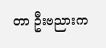တာ ဦးဗညားက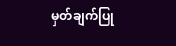မှတ်ချက်ပြု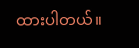ထားပါတယ်။